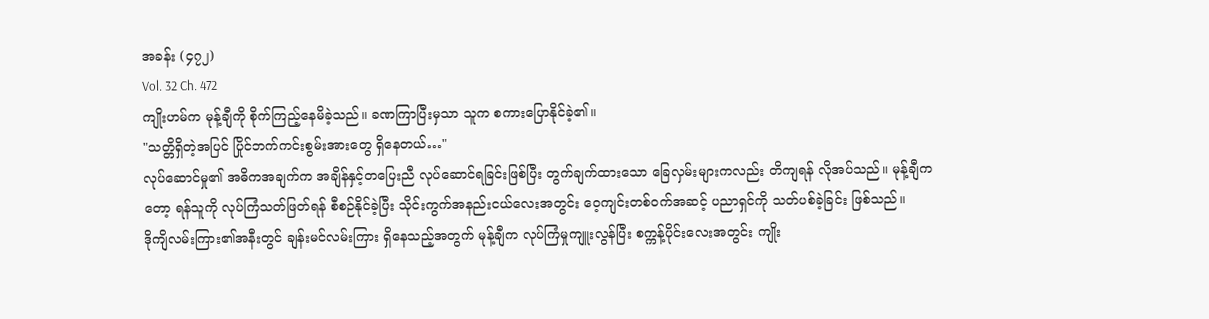အခန်း (၄၇၂)
Vol. 32 Ch. 472
ကျိုးဟမ်က မုန့်ချီကို စိုက်ကြည့်နေမိခဲ့သည်။ ခဏကြာပြီးမှသာ သူက စကားပြောနိုင်ခဲ့၏။
"သတ္တိရှိတဲ့အပြင် ပြိုင်ဘက်ကင်းစွမ်းအားတွေ ရှိနေတယ်…"
လုပ်ဆောင်မှု၏ အဓိကအချက်က အချိန်နှင့်တပြေးညီ လုပ်ဆောင်ရခြင်းဖြစ်ပြီး တွက်ချက်ထားသော ခြေလှမ်းများကလည်း တိကျရန် လိုအပ်သည်။ မုန့်ချီကတော့ ရန်သူကို လုပ်ကြံသတ်ဖြတ်ရန် စီစဉ်နိုင်ခဲ့ပြီး သိုင်းကွက်အနည်းငယ်လေးအတွင်း ဝေ့ကျင်းတစ်ဝက်အဆင့် ပညာရှင်ကို သတ်ပစ်ခဲ့ခြင်း ဖြစ်သည်။
ဒိုကျိလမ်းကြား၏အနီးတွင် ချန်းမင်လမ်းကြား ရှိနေသည့်အတွက် မုန့်ချီက လုပ်ကြံမှုကျူးလွန်ပြီး စက္ကန့်ပိုင်းလေးအတွင်း ကျိုး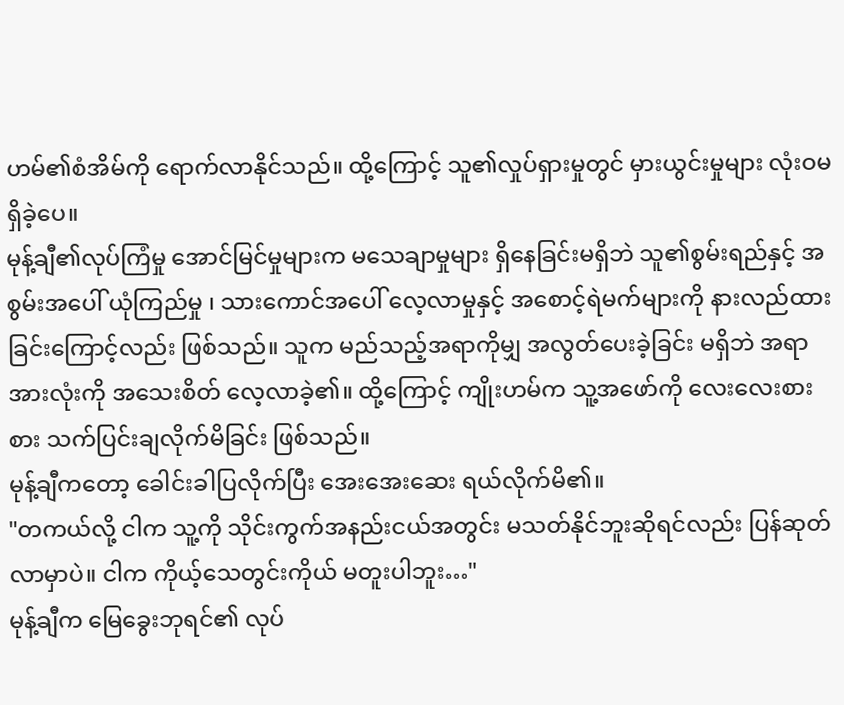ဟမ်၏စံအိမ်ကို ရောက်လာနိုင်သည်။ ထို့ကြောင့် သူ၏လှုပ်ရှားမှုတွင် မှားယွင်းမှုများ လုံးဝမရှိခဲ့ပေ။
မုန့်ချီ၏လုပ်ကြံမှု အောင်မြင်မှုများက မသေချာမှုများ ရှိနေခြင်းမရှိဘဲ သူ၏စွမ်းရည်နှင့် အစွမ်းအပေါ် ယုံကြည်မှု ၊ သားကောင်အပေါ် လေ့လာမှုနှင့် အစောင့်ရဲမက်များကို နားလည်ထားခြင်းကြောင့်လည်း ဖြစ်သည်။ သူက မည်သည့်အရာကိုမျှ အလွတ်ပေးခဲ့ခြင်း မရှိဘဲ အရာအားလုံးကို အသေးစိတ် လေ့လာခဲ့၏။ ထို့ကြောင့် ကျိုးဟမ်က သူ့အဖော်ကို လေးလေးစားစား သက်ပြင်းချလိုက်မိခြင်း ဖြစ်သည်။
မုန့်ချီကတော့ ခေါင်းခါပြလိုက်ပြီး အေးအေးဆေး ရယ်လိုက်မိ၏။
"တကယ်လို့ ငါက သူ့ကို သိုင်းကွက်အနည်းငယ်အတွင်း မသတ်နိုင်ဘူးဆိုရင်လည်း ပြန်ဆုတ်လာမှာပဲ။ ငါက ကိုယ့်သေတွင်းကိုယ် မတူးပါဘူး…"
မုန့်ချီက မြေခွေးဘုရင်၏ လုပ်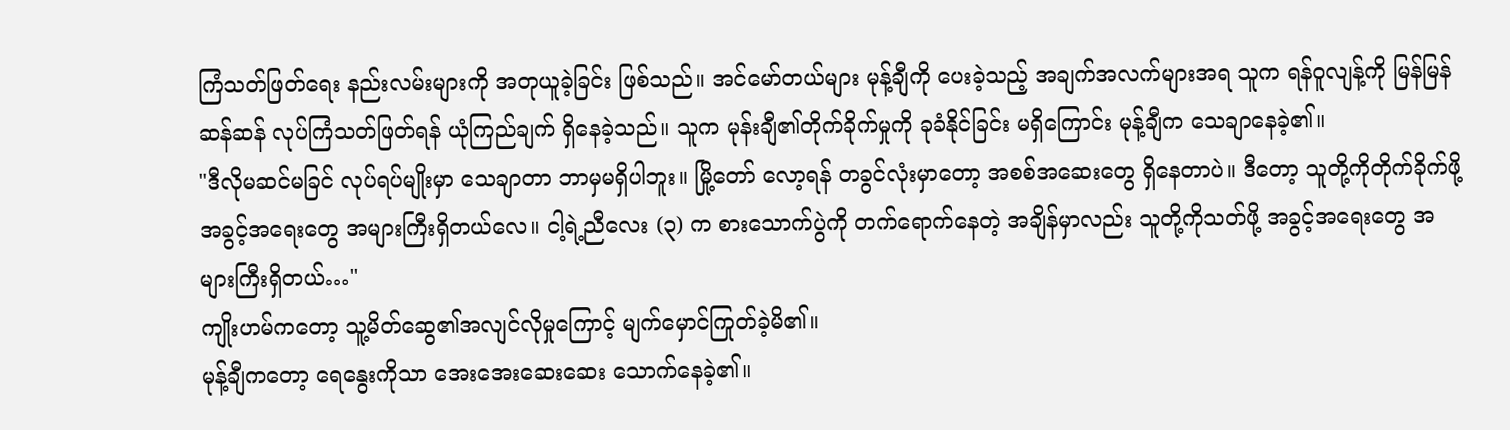ကြံသတ်ဖြတ်ရေး နည်းလမ်းများကို အတုယူခဲ့ခြင်း ဖြစ်သည်။ အင်မော်တယ်များ မုန့်ချီကို ပေးခဲ့သည့် အချက်အလက်များအရ သူက ရန်ဝူလျန့်ကို မြန်မြန်ဆန်ဆန် လုပ်ကြံသတ်ဖြတ်ရန် ယုံကြည်ချက် ရှိနေခဲ့သည်။ သူက မုန်းချီ၏တိုက်ခိုက်မှုကို ခုခံနိုင်ခြင်း မရှိကြောင်း မုန့်ချီက သေချာနေခဲ့၏။
"ဒီလိုမဆင်မခြင် လုပ်ရပ်မျိုးမှာ သေချာတာ ဘာမှမရှိပါဘူး။ မြို့တော် လော့ရန် တခွင်လုံးမှာတော့ အစစ်အဆေးတွေ ရှိနေတာပဲ။ ဒီတော့ သူတို့ကိုတိုက်ခိုက်ဖို့ အခွင့်အရေးတွေ အများကြီးရှိတယ်လေ။ ငါ့ရဲ့ညီလေး (၃) က စားသောက်ပွဲကို တက်ရောက်နေတဲ့ အချိန်မှာလည်း သူတို့ကိုသတ်ဖို့ အခွင့်အရေးတွေ အများကြီးရှိတယ်…"
ကျိုးဟမ်ကတော့ သူ့မိတ်ဆွေ၏အလျင်လိုမှုကြောင့် မျက်မှောင်ကြုတ်ခဲ့မိ၏။
မုန့်ချီကတော့ ရေနွေးကိုသာ အေးအေးဆေးဆေး သောက်နေခဲ့၏။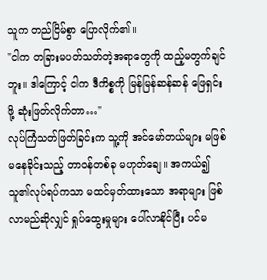သူက တည်ငြိမ်စွာ ပြောလိုက်၏။
"ငါက တခြားမပတ်သတ်တဲ့အရာတွေကို ထည့်မတွက်ချင်ဘူး။ ဒါကြောင့် ငါက ဒီကိစ္စကို မြန်မြန်ဆန်ဆန် ဖြေရှင်းဖို့ ဆုံးဖြတ်လိုက်တာ…"
လုပ်ကြံသတ်ဖြတ်ခြင်းက သူ့ကို အင်မော်တယ်များ မဖြစ်မနေခိုင်းသည့် တာဝန်တစ်ခု မဟုတ်ချေ။ အကယ်၍ သူ၏လုပ်ရပ်ကသာ မထင်မှတ်ထားသော အရာများ ဖြစ်လာမည်ဆိုလျှင် ရှုပ်ထွေးမှုများ ပေါ်လာနိုင်ပြီး ပင်မ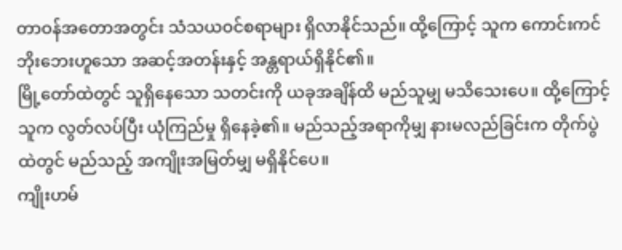တာဝန်အတောအတွင်း သံသယဝင်စရာများ ရှိလာနိုင်သည်။ ထို့ကြောင့် သူက ကောင်းကင်ဘိုးဘေးဟူသော အဆင့်အတန်းနှင့် အန္တရာယ်ရှိနိုင်၏။
မြို့တော်ထဲတွင် သူရှိနေသော သတင်းကို ယခုအချိန်ထိ မည်သူမျှ မသိသေးပေ။ ထို့ကြောင့် သူက လွတ်လပ်ပြီး ယုံကြည်မှု ရှိနေခဲ့၏။ မည်သည့်အရာကိုမျှ နားမလည်ခြင်းက တိုက်ပွဲထဲတွင် မည်သည့် အကျိုးအမြတ်မျှ မရှိနိုင်ပေ။
ကျိုးဟမ်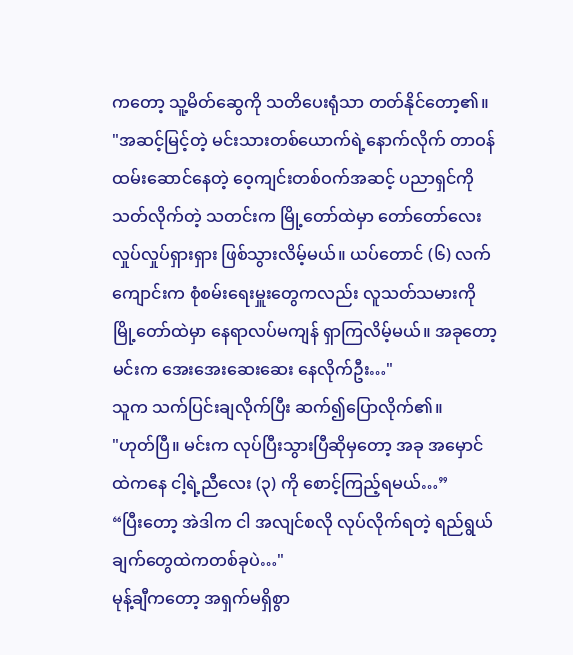ကတော့ သူ့မိတ်ဆွေကို သတိပေးရုံသာ တတ်နိုင်တော့၏။
"အဆင့်မြင့်တဲ့ မင်းသားတစ်ယောက်ရဲ့နောက်လိုက် တာဝန်ထမ်းဆောင်နေတဲ့ ဝေ့ကျင်းတစ်ဝက်အဆင့် ပညာရှင်ကို သတ်လိုက်တဲ့ သတင်းက မြို့တော်ထဲမှာ တော်တော်လေး လှုပ်လှုပ်ရှားရှား ဖြစ်သွားလိမ့်မယ်။ ယပ်တောင် (၆) လက်ကျောင်းက စုံစမ်းရေးမှူးတွေကလည်း လူသတ်သမားကို မြို့တော်ထဲမှာ နေရာလပ်မကျန် ရှာကြလိမ့်မယ်။ အခုတော့ မင်းက အေးအေးဆေးဆေး နေလိုက်ဦး…"
သူက သက်ပြင်းချလိုက်ပြီး ဆက်၍ပြောလိုက်၏။
"ဟုတ်ပြီ။ မင်းက လုပ်ပြီးသွားပြီဆိုမှတော့ အခု အမှောင်ထဲကနေ ငါ့ရဲ့ညီလေး (၃) ကို စောင့်ကြည့်ရမယ်…”
“ပြီးတော့ အဲဒါက ငါ အလျင်စလို လုပ်လိုက်ရတဲ့ ရည်ရွယ်ချက်တွေထဲကတစ်ခုပဲ…"
မုန့်ချီကတော့ အရှက်မရှိစွာ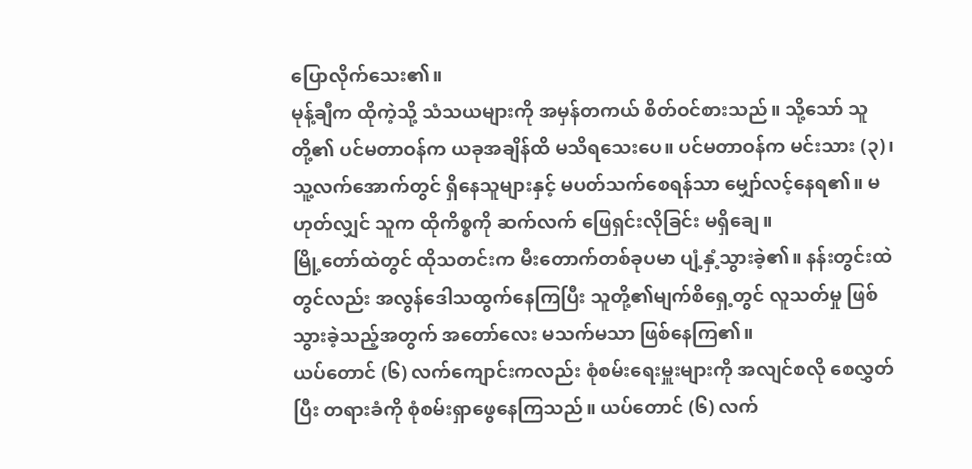ပြောလိုက်သေး၏။
မုန့်ချီက ထိုကဲ့သို့ သံသယများကို အမှန်တကယ် စိတ်ဝင်စားသည်။ သို့သော် သူတို့၏ ပင်မတာဝန်က ယခုအချိန်ထိ မသိရသေးပေ။ ပင်မတာဝန်က မင်းသား (၃)၊ သူ့လက်အောက်တွင် ရှိနေသူများနှင့် မပတ်သက်စေရန်သာ မျှော်လင့်နေရ၏။ မဟုတ်လျှင် သူက ထိုကိစ္စကို ဆက်လက် ဖြေရှင်းလိုခြင်း မရှိချေ။
မြို့တော်ထဲတွင် ထိုသတင်းက မီးတောက်တစ်ခုပမာ ပျံ့နှံ့သွားခဲ့၏။ နန်းတွင်းထဲတွင်လည်း အလွန်ဒေါသထွက်နေကြပြီး သူတို့၏မျက်စိရှေ့တွင် လူသတ်မှု ဖြစ်သွားခဲ့သည့်အတွက် အတော်လေး မသက်မသာ ဖြစ်နေကြ၏။
ယပ်တောင် (၆) လက်ကျောင်းကလည်း စုံစမ်းရေးမှူးများကို အလျင်စလို စေလွှတ်ပြီး တရားခံကို စုံစမ်းရှာဖွေနေကြသည်။ ယပ်တောင် (၆) လက်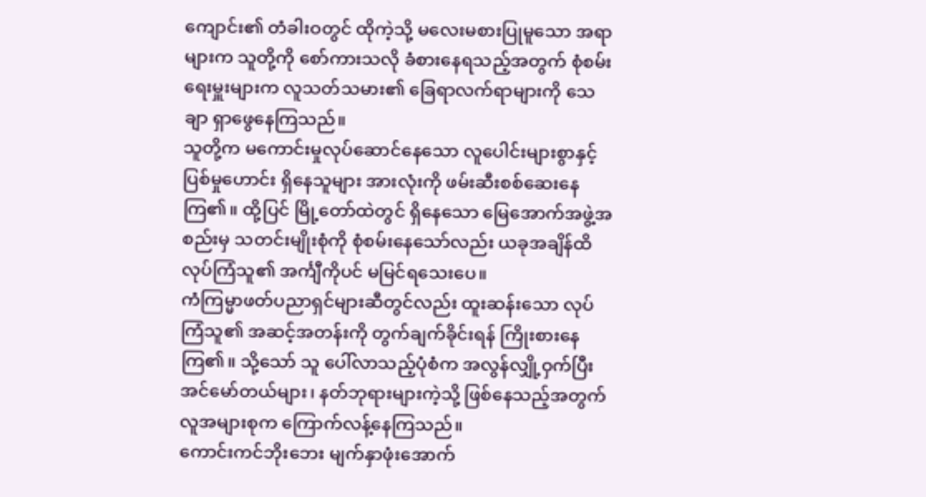ကျောင်း၏ တံခါးဝတွင် ထိုကဲ့သို့ မလေးမစားပြုမူသော အရာများက သူတို့ကို စော်ကားသလို ခံစားနေရသည့်အတွက် စုံစမ်းရေးမှူးများက လူသတ်သမား၏ ခြေရာလက်ရာများကို သေချာ ရှာဖွေနေကြသည်။
သူတို့က မကောင်းမှုလုပ်ဆောင်နေသော လူပေါင်းများစွာနှင့် ပြစ်မှုဟောင်း ရှိနေသူများ အားလုံးကို ဖမ်းဆီးစစ်ဆေးနေကြ၏။ ထို့ပြင် မြို့တော်ထဲတွင် ရှိနေသော မြေအောက်အဖွဲ့အစည်းမှ သတင်းမျိုးစုံကို စုံစမ်းနေသော်လည်း ယခုအချိန်ထိ လုပ်ကြံသူ၏ အင်္ကျီကိုပင် မမြင်ရသေးပေ။
ကံကြမ္မာဖတ်ပညာရှင်များဆီတွင်လည်း ထူးဆန်းသော လုပ်ကြံသူ၏ အဆင့်အတန်းကို တွက်ချက်ခိုင်းရန် ကြိုးစားနေကြ၏။ သို့သော် သူ ပေါ်လာသည့်ပုံစံက အလွန်လျှို့ဝှက်ပြီး အင်မော်တယ်များ၊ နတ်ဘုရားများကဲ့သို့ ဖြစ်နေသည့်အတွက် လူအများစုက ကြောက်လန့်နေကြသည်။
ကောင်းကင်ဘိုးဘေး မျက်နှာဖုံးအောက်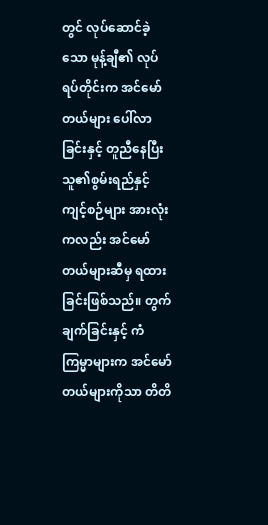တွင် လုပ်ဆောင်ခဲ့သော မုန့်ချီ၏ လုပ်ရပ်တိုင်းက အင်မော်တယ်များ ပေါ်လာခြင်းနှင့် တူညီနေပြီး သူ၏စွမ်းရည်နှင့် ကျင့်စဉ်များ အားလုံးကလည်း အင်မော်တယ်များဆီမှ ရထားခြင်းဖြစ်သည်။ တွက်ချက်ခြင်းနှင့် ကံကြမ္မာများက အင်မော်တယ်များကိုသာ တိတိ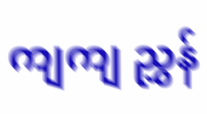ကျကျ ညွှန်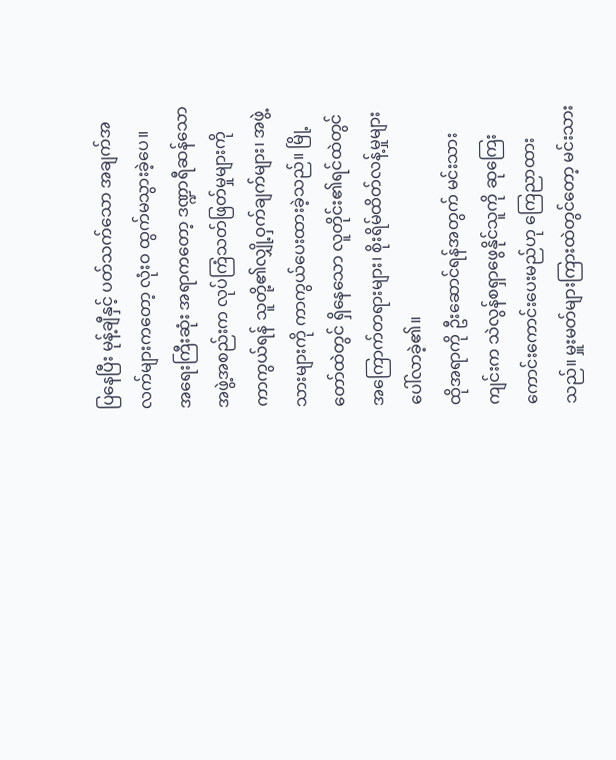ပြနေပြီး မုန့်ချီနှင့် ပတ်သက်သော အချက်အလက်များကတော့ လုံးဝ ထွက်မသွားခဲ့ပေ။
အရေးကြီးဆုံး အရာကတော့ ဒဏ္ဍာရီဆန်သော အဖွဲ့အစည်းက လုပ်ကြံသတ်ဖြတ်မှုများကို ကာကွယ်ရန် သူတို့၏လျှို့ဝှက်ချက်များ၊ အဖွဲ့သားများကို ကာကွယ်ပေးထားခဲ့သည်။ မြို့တော်ထဲတွင် ရှိနေသော လူတိုင်း၏ရင်ထဲတွင် အကြောက်တရားများ၊ စိုးရိမ်ထိတ်လန့်မှုများ ပေါ်လာခဲ့၏။
ထိုအရာကို ဦးဆောင်ရန်အတွက် မင်းသားကျင်းက သဲလွန်စရှာဖွေနိုင်သူကို ဆုကြေးကောင်းကောင်းပေးမည်ဟု ကြေညာထားသည်။ မှူးမတ်များကြားထဲတွင်တော့ မင်းသား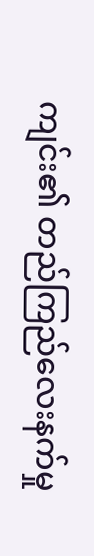ကျင်း၏ တည်ကြည်လေးနက်မှု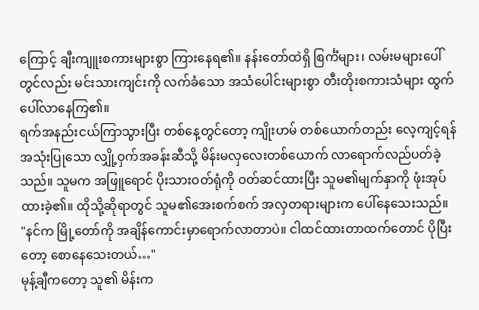ကြောင့် ချီးကျူးစကားများစွာ ကြားနေရ၏။ နန်းတော်ထဲရှိ စြင်္ကံများ၊ လမ်းမများပေါ်တွင်လည်း မင်းသားကျင်းကို လက်ခံသော အသံပေါင်းများစွာ တီးတိုးစကားသံများ ထွက်ပေါ်လာနေကြ၏။
ရက်အနည်းငယ်ကြာသွားပြီး တစ်နေ့တွင်တော့ ကျိုးဟမ် တစ်ယောက်တည်း လေ့ကျင့်ရန် အသုံးပြုသော လျှို့ဝှက်အခန်းဆီသို့ မိန်းမလှလေးတစ်ယောက် လာရောက်လည်ပတ်ခဲ့သည်။ သူမက အဖြူရောင် ပိုးသားဝတ်ရုံကို ဝတ်ဆင်ထားပြီး သူမ၏မျက်နှာကို ဖုံးအုပ်ထားခဲ့၏။ ထိုသို့ဆိုရာတွင် သူမ၏အေးစက်စက် အလှတရားများက ပေါ်နေသေးသည်။
"နင်က မြို့တော်ကို အချိန်ကောင်းမှာရောက်လာတာပဲ။ ငါထင်ထားတာထက်တောင် ပိုပြီးတော့ စောနေသေးတယ်…"
မုန့်ချီကတော့ သူ၏ မိန်းက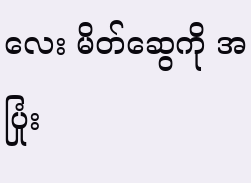လေး မိတ်ဆွေကို အပြုံး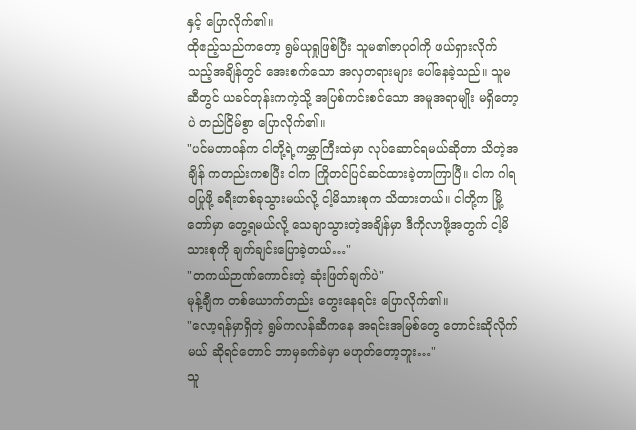နှင့် ပြောလိုက်၏။
ထိုဧည့်သည်ကတော့ ရွမ်ယုရှုဖြစ်ပြီး သူမ၏ဇာပုဝါကို ဖယ်ရှားလိုက်သည့်အချိန်တွင် အေးစက်သော အလှတရားများ ပေါ်နေခဲ့သည်။ သူမဆီတွင် ယခင်တုန်းကကဲ့သို့ အပြစ်ကင်းစင်သော အမူအရာမျိုး မရှိတော့ပဲ တည်ငြိမ်စွာ ပြောလိုက်၏။
"ပင်မတာဝန်က ငါတို့ရဲ့ကမ္ဘာကြီးထဲမှာ လုပ်ဆောင်ရမယ်ဆိုတာ သိတဲ့အချိန် ကတည်းကစပြီး ငါက ကြိုတင်ပြင်ဆင်ထားခဲ့တာကြာပြီ။ ငါက ဂါရဝပြုဖို့ ခရီးတစ်ခုသွားမယ်လို့ ငါ့မိသားစုက သိထားတယ်။ ငါတို့က မြို့တော်မှာ တွေ့ရမယ်လို့ သေချာသွားတဲ့အချိန်မှာ ဒီကိုလာဖို့အတွက် ငါ့မိသားစုကို ချက်ချင်းပြောခဲ့တယ်…"
"တကယ်ဉာဏ်ကောင်းတဲ့ ဆုံးဖြတ်ချက်ပဲ"
မုန့်ချီက တစ်ယောက်တည်း တွေးနေရင်း ပြောလိုက်၏။
"လော့ရန်မှာရှိတဲ့ ရွမ်ကလန်ဆီကနေ အရင်းအမြစ်တွေ တောင်းဆိုလိုက်မယ် ဆိုရင်တောင် ဘာမှခက်ခဲမှာ မဟုတ်တော့ဘူး…"
သူ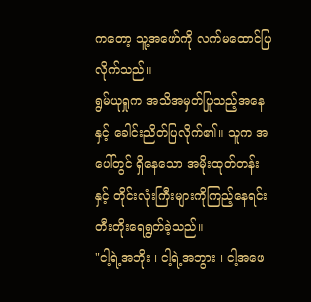ကတော့ သူ့အဖော်ကို လက်မထောင်ပြလိုက်သည်။
ရွမ်ယုရှုက အသိအမှတ်ပြုသည့်အနေနှင့် ခေါင်းညိတ်ပြလိုက်၏။ သူက အပေါ်တွင် ရှိနေသော အမိုးထုတ်တန်းနှင့် တိုင်းလုံးကြီးများကိုကြည့်နေရင်း တီးတိုးရေရွတ်ခဲ့သည်။
"ငါ့ရဲ့အဘိုး ၊ ငါ့ရဲ့အဘွား ၊ ငါ့အဖေ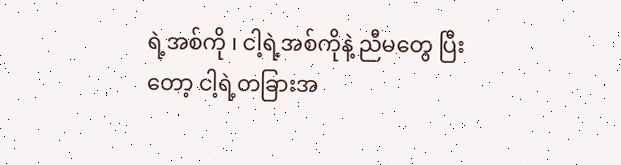ရဲ့အစ်ကို ၊ ငါ့ရဲ့အစ်ကိုနဲ့ ညီမတွေ ပြီးတော့ ငါ့ရဲ့တခြားအ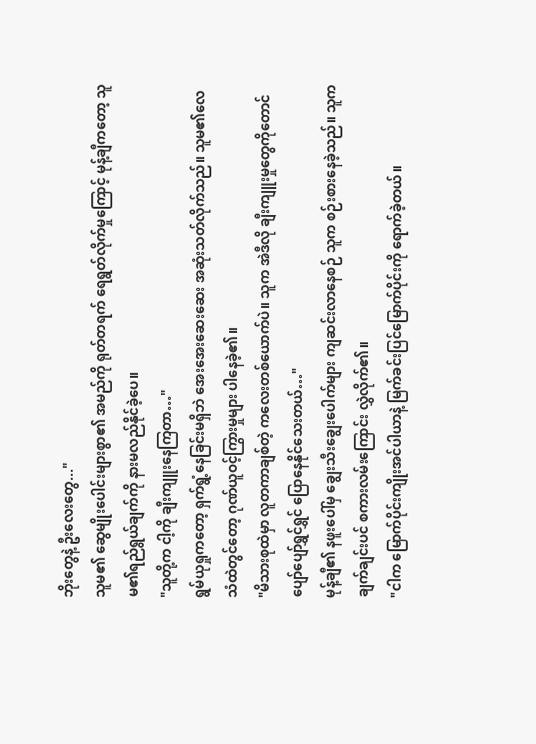ဘိုးတွေနဲ့ ဦးလေးတွေ..."
သူမ၏ ဆွေမျိုးပေါင်းများစွာ၏ အမည်ကို ရုတ်တရက် ရေရွတ်လိုက်မှုကြောင့် မုန့်ချီကတော့ သူမ၏ရည်ရွယ်ချက်ကို နားမလည်နိုင်ခဲ့ပေ။
"သူတို့က ငါ့ကို ချီးကျူးနေကြတာ…"
ရွမ်ယုရှုကတော့ ရှက်ရွံ့နေခြင်းမရှိဘဲ အေးအေးဆေးဆေး အဆုံးသတ်လိုက်သည်။ သူမ၏လေသံထဲတွင်တော့ ဂုဏ်ယူဝင့်ကြွားမှုများ ပါနေခဲ့၏။
"မိသားစုထဲမှာ လူတကာချစ်တဲ့ ကလေးတစ်ယောက်ပဲ။ သူက အဲဒီလို ချီးကျူးမှုတွေကိုတောင် ပျော်ပျော်ရွှင်ရွှင် ပြောနေနိုင်သေးတယ်…"
မုန့်ချီ၏ နဖူးပေါ်မှ ချွေးသီးချွေးပေါက်များ ကျဆင်းလာနေစဉ် သူက စဉ်းစားနေခဲ့သည်။ သူက ချက်ချင်းပင် စကားလမ်းကြောင်း လွှဲလိုက်၏။
"ငါက မြောက်ပိုင်းကျိုးအင်ပါယာနဲ့ မြက်ခင်းပြင်မြောက်ပိုင်းကို ရောက်ခဲ့တယ်။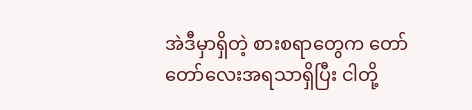အဲဒီမှာရှိတဲ့ စားစရာတွေက တော်တော်လေးအရသာရှိပြီး ငါတို့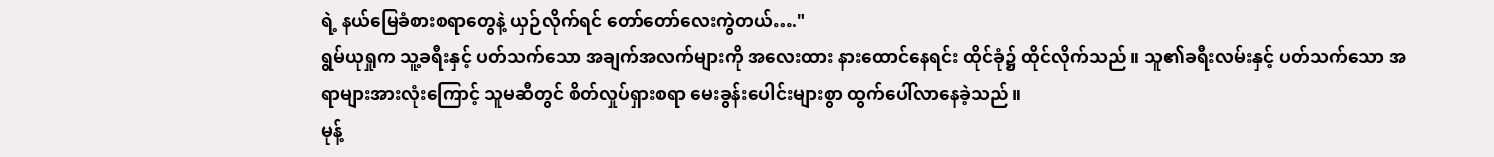ရဲ့ နယ်မြေခံစားစရာတွေနဲ့ ယှဉ်လိုက်ရင် တော်တော်လေးကွဲတယ်…."
ရွမ်ယုရှုက သူ့ခရီးနှင့် ပတ်သက်သော အချက်အလက်များကို အလေးထား နားထောင်နေရင်း ထိုင်ခုံ၌ ထိုင်လိုက်သည်။ သူ၏ခရီးလမ်းနှင့် ပတ်သက်သော အရာများအားလုံးကြောင့် သူမဆီတွင် စိတ်လှုပ်ရှားစရာ မေးခွန်းပေါင်းများစွာ ထွက်ပေါ်လာနေခဲ့သည်။
မုန့်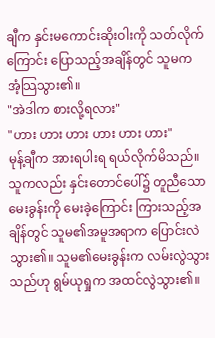ချီက နှင်းမကောင်းဆိုးဝါးကို သတ်လိုက်ကြောင်း ပြောသည့်အချိန်တွင် သူမက အံ့သြသွား၏။
"အဲဒါက စားလို့ရလား"
"ဟား ဟား ဟား ဟား ဟား ဟား"
မုန့်ချီက အားရပါးရ ရယ်လိုက်မိသည်။
သူကလည်း နှင်းတောင်ပေါ်၌ တူညီသော မေးခွန်းကို မေးခဲ့ကြောင်း ကြားသည့်အချိန်တွင် သူမ၏အမူအရာက ပြောင်းလဲသွား၏။ သူမ၏မေးခွန်းက လမ်းလွဲသွားသည်ဟု ရွမ်ယုရှုက အထင်လွဲသွား၏။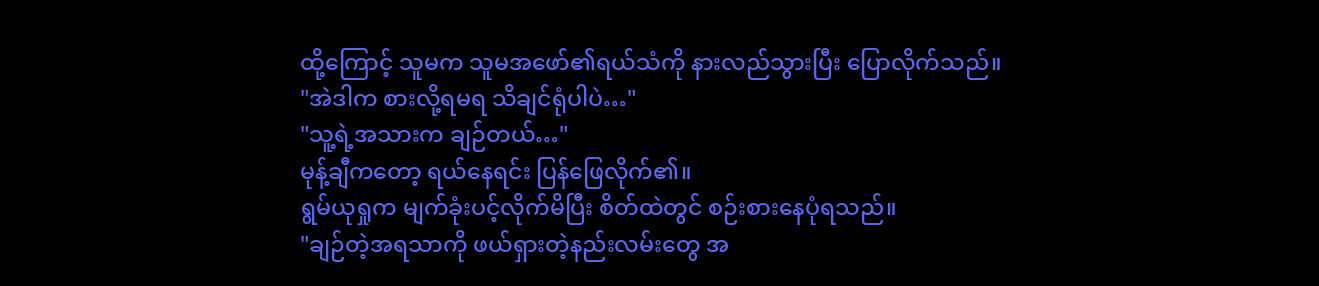ထို့ကြောင့် သူမက သူမအဖော်၏ရယ်သံကို နားလည်သွားပြီး ပြောလိုက်သည်။
"အဲဒါက စားလို့ရမရ သိချင်ရုံပါပဲ…"
"သူ့ရဲ့အသားက ချဉ်တယ်…"
မုန့်ချီကတော့ ရယ်နေရင်း ပြန်ဖြေလိုက်၏။
ရွမ်ယုရှုက မျက်ခုံးပင့်လိုက်မိပြီး စိတ်ထဲတွင် စဉ်းစားနေပုံရသည်။
"ချဉ်တဲ့အရသာကို ဖယ်ရှားတဲ့နည်းလမ်းတွေ အ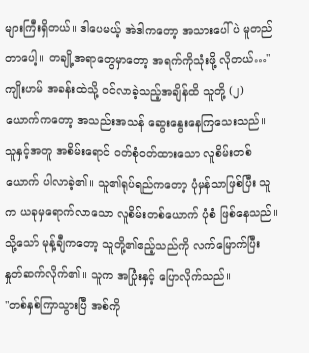များကြီးရှိတယ်။ ဒါပေမယ့် အဲဒါကတော့ အသားပေါ်ပဲ မူတည်တာပေါ့။ တချို့အရာတွေမှာတော့ အရက်ကိုသုံးဖို့ လိုတယ်…"
ကျိုးဟမ် အခန်းထဲသို့ ဝင်လာခဲ့သည့်အချိန်ထိ သူတို့ (၂) ယောက်ကတော့ အသည်းအသန် ဆွေးနွေးနေကြသေးသည်။ သူနှင့်အတူ အစိမ်းရောင် ဝတ်စုံဝတ်ထားသော လူစိမ်းတစ်ယောက် ပါလာခဲ့၏။ သူ၏ရုပ်ရည်ကတော့ ပုံမှန်သာဖြစ်ပြီး သူက ယခုမှရောက်လာသော လူစိမ်းတစ်ယောက် ပုံစံ ဖြစ်နေသည်။
သို့သော် မုန့်ချီကတော့ သူတို့၏ဧည့်သည်ကို လက်မြောက်ပြီး နှုတ်ဆက်လိုက်၏။ သူက အပြုံးနှင့် ပြောလိုက်သည်။
"တစ်နှစ်ကြာသွားပြီ အစ်ကို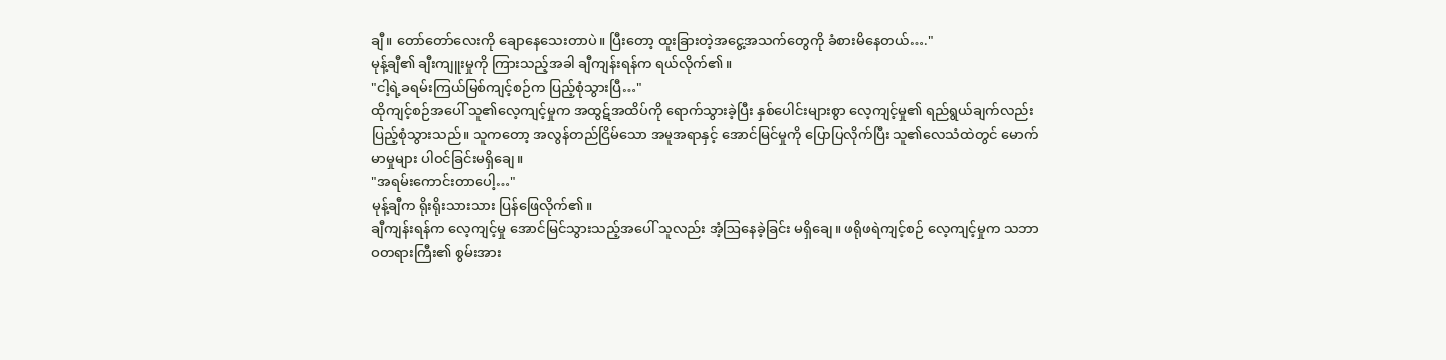ချီ။ တော်တော်လေးကို ချောနေသေးတာပဲ။ ပြီးတော့ ထူးခြားတဲ့အငွေ့အသက်တွေကို ခံစားမိနေတယ်…."
မုန့်ချီ၏ ချီးကျူးမှုကို ကြားသည့်အခါ ချီကျန်းရန်က ရယ်လိုက်၏။
"ငါ့ရဲ့ခရမ်းကြယ်မြစ်ကျင့်စဉ်က ပြည့်စုံသွားပြီ…"
ထိုကျင့်စဉ်အပေါ် သူ၏လေ့ကျင့်မှုက အထွဋ်အထိပ်ကို ရောက်သွားခဲ့ပြီး နှစ်ပေါင်းများစွာ လေ့ကျင့်မှု၏ ရည်ရွယ်ချက်လည်း ပြည့်စုံသွားသည်။ သူကတော့ အလွန်တည်ငြိမ်သော အမူအရာနှင့် အောင်မြင်မှုကို ပြောပြလိုက်ပြီး သူ၏လေသံထဲတွင် မောက်မာမှုများ ပါဝင်ခြင်းမရှိချေ။
"အရမ်းကောင်းတာပေါ့…"
မုန့်ချီက ရိုးရိုးသားသား ပြန်ဖြေလိုက်၏။
ချီကျန်းရန်က လေ့ကျင့်မှု အောင်မြင်သွားသည့်အပေါ် သူလည်း အံ့ဩနေခဲ့ခြင်း မရှိချေ။ ဖရိုဖရဲကျင့်စဉ် လေ့ကျင့်မှုက သဘာဝတရားကြီး၏ စွမ်းအား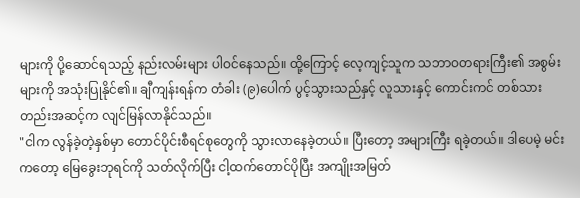များကို ပို့ဆောင်ရသည့် နည်းလမ်းများ ပါဝင်နေသည်။ ထို့ကြောင့် လေ့ကျင့်သူက သဘာဝတရားကြီး၏ အစွမ်းများကို အသုံးပြုနိုင်၏။ ချီကျန်းရန်က တံခါး (၉)ပေါက် ပွင့်သွားသည်နှင့် လူသားနှင့် ကောင်းကင် တစ်သားတည်းအဆင့်က လျင်မြန်လာနိုင်သည်။
"ငါက လွန်ခဲ့တဲ့နှစ်မှာ တောင်ပိုင်းစီရင်စုတွေကို သွားလာနေခဲ့တယ်။ ပြီးတော့ အများကြီး ရခဲ့တယ်။ ဒါပေမဲ့ မင်းကတော့ မြေခွေးဘုရင်ကို သတ်လိုက်ပြီး ငါ့ထက်တောင်ပိုပြီး အကျိုးအမြတ်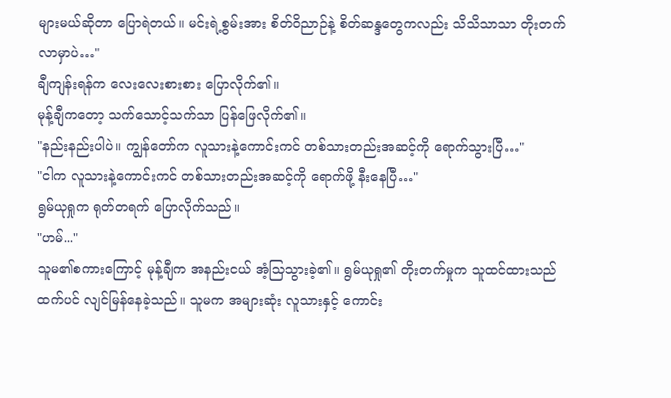များမယ်ဆိုတာ ပြောရဲတယ်။ မင်းရဲ့စွမ်းအား စိတ်ဝိညာဉ်နဲ့ စိတ်ဆန္ဒတွေကလည်း သိသိသာသာ တိုးတက်လာမှာပဲ…"
ချီကျန်းရန်က လေးလေးစားစား ပြောလိုက်၏။
မုန့်ချီကတော့ သက်သောင့်သက်သာ ပြန်ဖြေလိုက်၏။
"နည်းနည်းပါပဲ။ ကျွန်တော်က လူသားနဲ့ကောင်းကင် တစ်သားတည်းအဆင့်ကို ရောက်သွားပြီ…"
"ငါက လူသားနဲ့ကောင်းကင် တစ်သားတည်းအဆင့်ကို ရောက်ဖို့ နီးနေပြီ…"
ရွမ်ယုရှုက ရုတ်တရက် ပြောလိုက်သည်။
"ဟမ်..."
သူမ၏စကားကြောင့် မုန့်ချီက အနည်းငယ် အံ့သြသွားခဲ့၏။ ရွမ်ယုရှု၏ တိုးတက်မှုက သူထင်ထားသည်ထက်ပင် လျင်မြန်နေခဲ့သည်။ သူမက အများဆုံး လူသားနှင့် ကောင်း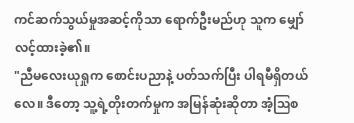ကင်ဆက်သွယ်မှုအဆင့်ကိုသာ ရောက်ဦးမည်ဟု သူက မျှော်လင့်ထားခဲ့၏။
"ညီမလေးယုရှုက စောင်းပညာနဲ့ ပတ်သက်ပြီး ပါရမီရှိတယ်လေ။ ဒီတော့ သူ့ရဲ့တိုးတက်မှုက အမြန်ဆုံးဆိုတာ အံ့ဩစ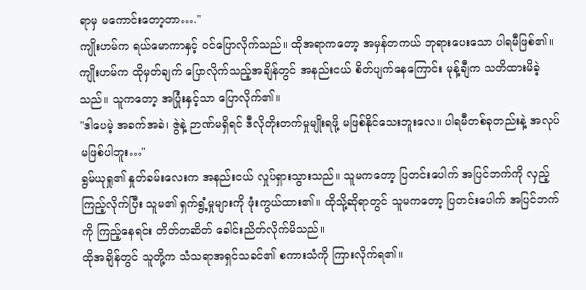ရာမှ မကောင်းတော့တာ…."
ကျိုးဟမ်က ရယ်မောကာနှင့် ဝင်ပြောလိုက်သည်။ ထိုအရာကတော့ အမှန်တကယ် ဘုရားပေးသော ပါရမီဖြစ်၏။
ကျိုးဟမ်က ထိုမှတ်ချက် ပြောလိုက်သည့်အချိန်တွင် အနည်းငယ် စိတ်ပျက်နေကြောင်း မုန့်ချီက သတိထားမိခဲ့သည်။ သူကတော့ အပြုံးနှင့်သာ ပြောလိုက်၏။
"ဒါပေမဲ့ အခက်အခဲ၊ ဇွဲနဲ့ ဉာဏ်မရှိရင် ဒီလိုတိုးတက်မှုမျိုးရဖို့ မဖြစ်နိုင်သေးဘူးလေ။ ပါရမီတစ်ခုတည်းနဲ့ အလုပ်မဖြစ်ပါဘူး…"
ရွမ်ယုရှု၏ နှုတ်ခမ်းလေးက အနည်းငယ် လှုပ်ရှားသွားသည်။ သူမကတော့ ပြတင်းပေါက် အပြင်ဘက်ကို လှည့်ကြည့်လိုက်ပြီး သူမ၏ ရှက်ရွံ့မှုများကို ဖုံးကွယ်ထား၏။ ထိုသို့ဆိုရာတွင် သူမကတော့ ပြတင်းပေါက် အပြင်ဘက်ကို ကြည့်နေရင်း တိတ်တဆိတ် ခေါင်းညိတ်လိုက်မိသည်။
ထိုအချိန်တွင် သူတို့က သံသရာအရှင်သခင်၏ စကားသံကို ကြားလိုက်ရ၏။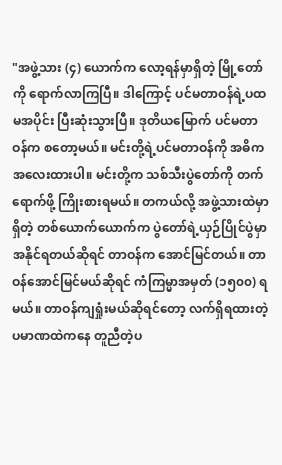"အဖွဲ့သား (၄) ယောက်က လော့ရန်မှာရှိတဲ့ မြို့တော်ကို ရောက်လာကြပြီ။ ဒါကြောင့် ပင်မတာဝန်ရဲ့ပထမအပိုင်း ပြီးဆုံးသွားပြီ။ ဒုတိယမြောက် ပင်မတာဝန်က စတော့မယ်။ မင်းတို့ရဲ့ပင်မတာဝန်ကို အဓိကအလေးထားပါ။ မင်းတို့က သစ်သီးပွဲတော်ကို တက်ရောက်ဖို့ ကြိုးစားရမယ်။ တကယ်လို့ အဖွဲ့သားထဲမှာရှိတဲ့ တစ်ယောက်ယောက်က ပွဲတော်ရဲ့ယှဉ်ပြိုင်ပွဲမှာ အနိုင်ရတယ်ဆိုရင် တာဝန်က အောင်မြင်တယ်။ တာဝန်အောင်မြင်မယ်ဆိုရင် ကံကြမ္မာအမှတ် (၁၅၀၀) ရမယ်။ တာဝန်ကျရှုံးမယ်ဆိုရင်တော့ လက်ရှိရထားတဲ့ ပမာဏထဲကနေ တူညီတဲ့ပ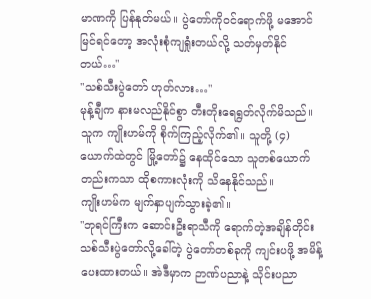မာဏကို ပြန်နုတ်မယ်။ ပွဲတော်ကိုဝင်ရောက်ဖို့ မအောင်မြင်ရင်တော့ အလုံးစုံကျရှုံးတယ်လို့ သတ်မှတ်နိုင်တယ်…"
"သစ်သီးပွဲတော် ဟုတ်လား…"
မုန့်ချီက နားမလည်နိုင်စွာ တီးတိုးရေရွတ်လိုက်မိသည်။ သူက ကျိုးဟမ်ကို စိုက်ကြည့်လိုက်၏။ သူတို့ (၄) ယောက်ထဲတွင် မြို့တော်၌ နေထိုင်သော သူတစ်ယောက်တည်းကသာ ထိုစကားလုံးကို သိနေနိုင်သည်။
ကျိုးဟမ်က မျက်နှာပျက်သွားခဲ့၏။
"ဘုရင်ကြီးက ဆောင်းဦးရာသီကို ရောက်တဲ့အချိန်တိုင်း သစ်သီးပွဲတော်လို့ခေါ်တဲ့ ပွဲတော်တစ်ခုကို ကျင်းပဖို့ အမိန့်ပေးထားတယ်။ အဲဒီမှာက ဉာဏ်ပညာနဲ့ သိုင်းပညာ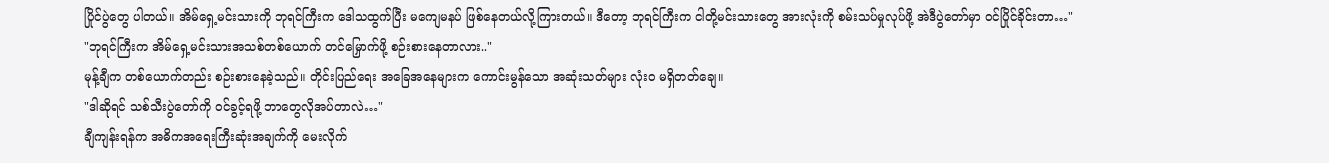ပြိုင်ပွဲတွေ ပါတယ်။ အိမ်ရှေ့မင်းသားကို ဘုရင်ကြီးက ဒေါသထွက်ပြီး မကျေမနပ် ဖြစ်နေတယ်လို့ကြားတယ်။ ဒီတော့ ဘုရင်ကြီးက ငါတို့မင်းသားတွေ အားလုံးကို စမ်းသပ်မှုလုပ်ဖို့ အဲဒီပွဲတော်မှာ ဝင်ပြိုင်ခိုင်းတာ…"
"ဘုရင်ကြီးက အိမ်ရှေ့မင်းသားအသစ်တစ်ယောက် တင်မြှောက်ဖို့ စဉ်းစားနေတာလား.."
မုန့်ချီက တစ်ယောက်တည်း စဉ်းစားနေခဲ့သည်။ တိုင်းပြည်ရေး အခြေအနေများက ကောင်းမွန်သော အဆုံးသတ်များ လုံးဝ မရှိတတ်ချေ။
"ဒါဆိုရင် သစ်သီးပွဲတော်ကို ဝင်ခွင့်ရဖို့ ဘာတွေလိုအပ်တာလဲ…"
ချီကျန်းရန်က အဓိကအရေးကြီးဆုံးအချက်ကို မေးလိုက်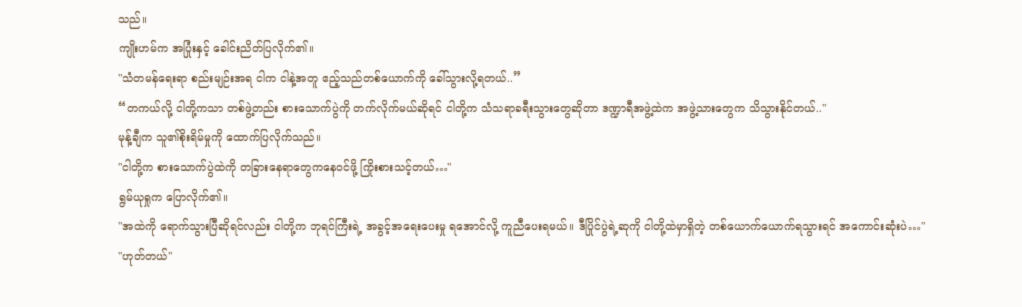သည်။
ကျိုးဟမ်က အပြုံးနှင့် ခေါင်းညိတ်ပြလိုက်၏။
"သံတမန်ရေးရာ စည်းမျဉ်းအရ ငါက ငါနဲ့အတူ ဧည့်သည်တစ်ယောက်ကို ခေါ်သွားလို့ရတယ်..”
“တကယ်လို့ ငါတို့ကသာ တစ်ဖွဲ့တည်း စားသောက်ပွဲကို တက်လိုက်မယ်ဆိုရင် ငါတို့က သံသရာခရီးသွားတွေဆိုတာ ဒဏ္ဍာရီအဖွဲ့ထဲက အဖွဲ့သားတွေက သိသွားနိုင်တယ်.."
မုန့်ချီက သူ၏စိုးရိမ်မှုကို ထောက်ပြလိုက်သည်။
"ငါတို့က စားသောက်ပွဲထဲကို တခြားနေရာတွေကနေဝင်ဖို့ ကြိုးစားသင့်တယ်…"
ရွမ်ယုရှုက ပြောလိုက်၏။
"အထဲကို ရောက်သွားပြီဆိုရင်လည်း ငါတို့က ဘုရင်ကြီးရဲ့ အခွင့်အရေးပေးမှု ရအောင်လို့ ကူညီပေးရမယ်။ ဒီပြိုင်ပွဲရဲ့ဆုကို ငါတို့ထဲမှာရှိတဲ့ တစ်ယောက်ယောက်ရသွားရင် အကောင်းဆုံးပဲ…"
"ဟုတ်တယ်"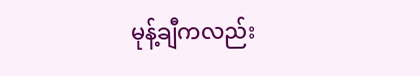မုန့်ချီကလည်း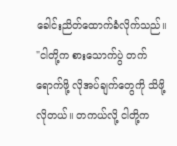ခေါင်းညိတ်ထောက်ခံလိုက်သည်။
"ငါတို့က စားသောက်ပွဲ တက်ရောက်ဖို့ လိုအပ်ချက်တွေကို သိဖို့လိုတယ်။ တကယ်လို့ ငါတို့က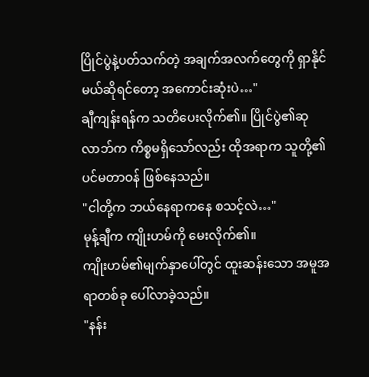ပြိုင်ပွဲနဲ့ပတ်သက်တဲ့ အချက်အလက်တွေကို ရှာနိုင်မယ်ဆိုရင်တော့ အကောင်းဆုံးပဲ…"
ချီကျန်းရန်က သတိပေးလိုက်၏။ ပြိုင်ပွဲ၏ဆုလာဘ်က ကိစ္စမရှိသော်လည်း ထိုအရာက သူတို့၏ပင်မတာဝန် ဖြစ်နေသည်။
"ငါတို့က ဘယ်နေရာကနေ စသင့်လဲ…"
မုန့်ချီက ကျိုးဟမ်ကို မေးလိုက်၏။
ကျိုးဟမ်၏မျက်နှာပေါ်တွင် ထူးဆန်းသော အမူအရာတစ်ခု ပေါ်လာခဲ့သည်။
"နန်း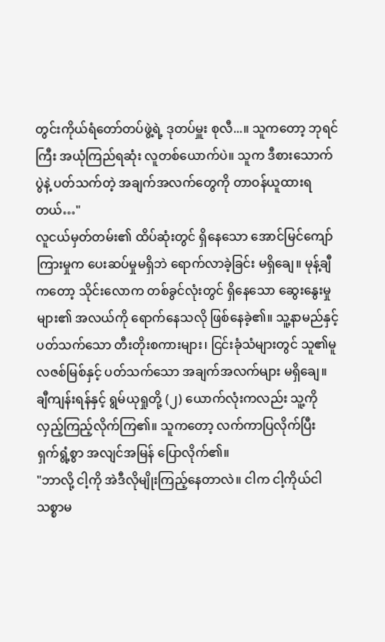တွင်းကိုယ်ရံတော်တပ်ဖွဲ့ရဲ့ ဒုတပ်မှူး စုလီ...။ သူကတော့ ဘုရင်ကြီး အယုံကြည်ရဆုံး လူတစ်ယောက်ပဲ။ သူက ဒီစားသောက်ပွဲနဲ့ ပတ်သက်တဲ့ အချက်အလက်တွေကို တာဝန်ယူထားရတယ်…"
လူငယ်မှတ်တမ်း၏ ထိပ်ဆုံးတွင် ရှိနေသော အောင်မြင်ကျော်ကြားမှုက ပေးဆပ်မှုမရှိဘဲ ရောက်လာခဲ့ခြင်း မရှိချေ။ မုန့်ချီကတော့ သိုင်းလောက တစ်ခွင်လုံးတွင် ရှိနေသော ဆွေးနွေးမှုများ၏ အလယ်ကို ရောက်နေသလို ဖြစ်နေခဲ့၏။ သူ့နာမည်နှင့် ပတ်သက်သော တီးတိုးစကားများ၊ ငြင်းခုံသံများတွင် သူ၏မူလဇစ်မြစ်နှင့် ပတ်သက်သော အချက်အလက်များ မရှိချေ။
ချီကျန်းရန်နှင့် ရွမ်ယုရှုတို့ (၂) ယောက်လုံးကလည်း သူ့ကို လှည့်ကြည့်လိုက်ကြ၏။ သူကတော့ လက်ကာပြလိုက်ပြီး ရှက်ရွံ့စွာ အလျင်အမြန် ပြောလိုက်၏။
"ဘာလို့ ငါ့ကို အဲဒီလိုမျိုးကြည့်နေတာလဲ။ ငါက ငါ့ကိုယ်ငါ သစ္စာမ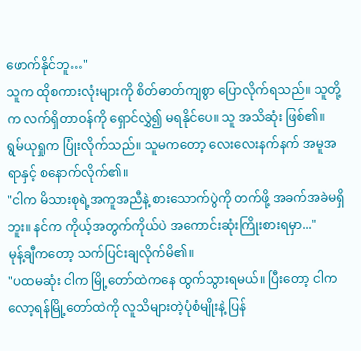ဖောက်နိုင်ဘူ…"
သူက ထိုစကားလုံးများကို စိတ်ဓာတ်ကျစွာ ပြောလိုက်ရသည်။ သူတို့က လက်ရှိတာဝန်ကို ရှောင်လွှဲ၍ မရနိုင်ပေ။ သူ အသိဆုံး ဖြစ်၏။
ရွမ်ယုရှုက ပြုံးလိုက်သည်။ သူမကတော့ လေးလေးနက်နက် အမူအရာနှင့် စနောက်လိုက်၏။
"ငါက မိသားစုရဲ့အကူအညီနဲ့ စားသောက်ပွဲကို တက်ဖို့ အခက်အခဲမရှိဘူး။ နင်က ကိုယ့်အတွက်ကိုယ်ပဲ အကောင်းဆုံးကြိုးစားရမှာ..."
မုန့်ချီကတော့ သက်ပြင်းချလိုက်မိ၏။
"ပထမဆုံး ငါက မြို့တော်ထဲကနေ ထွက်သွားရမယ်။ ပြီးတော့ ငါက လော့ရန်မြို့တော်ထဲကို လူသိများတဲ့ပုံစံမျိုးနဲ့ ပြန်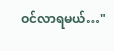ဝင်လာရမယ်…"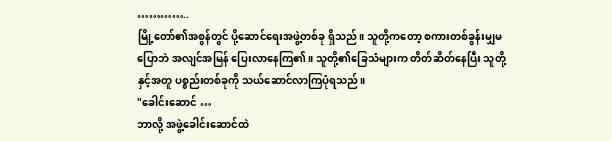…………..
မြို့တော်၏အစွန်တွင် ပို့ဆောင်ရေးအဖွဲ့တစ်ခု ရှိသည်။ သူတို့ကတော့ စကားတစ်ခွန်းမျှမပြောဘဲ အလျင်အမြန် ပြေးလာနေကြ၏။ သူတို့၏ခြေသံများက တိတ်ဆိတ်နေပြီး သူတို့နှင့်အတူ ပစ္စည်းတစ်ခုကို သယ်ဆောင်လာကြပုံရသည်။
"ခေါင်းဆောင် …
ဘာလို့ အဖွဲ့ခေါင်းဆောင်ထဲ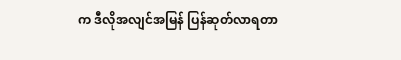က ဒီလိုအလျင်အမြန် ပြန်ဆုတ်လာရတာ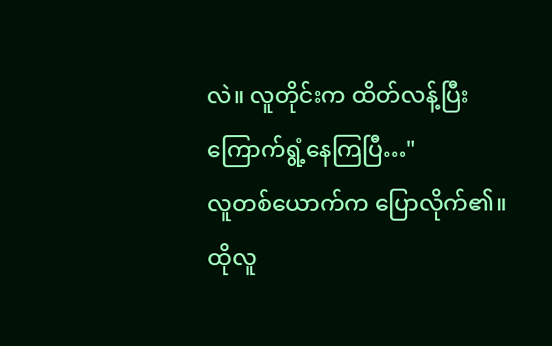လဲ။ လူတိုင်းက ထိတ်လန့်ပြီး ကြောက်ရွံ့နေကြပြီ…"
လူတစ်ယောက်က ပြောလိုက်၏။
ထိုလူ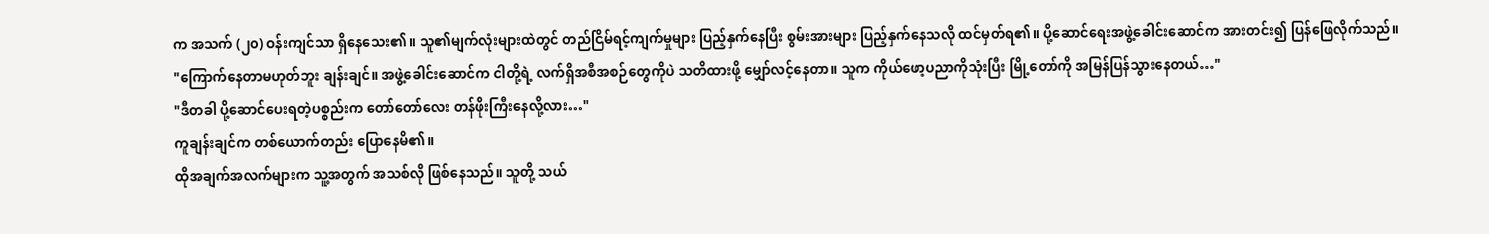က အသက် (၂၀) ဝန်းကျင်သာ ရှိနေသေး၏။ သူ၏မျက်လုံးများထဲတွင် တည်ငြိမ်ရင့်ကျက်မှုများ ပြည့်နှက်နေပြီး စွမ်းအားများ ပြည့်နှက်နေသလို ထင်မှတ်ရ၏။ ပို့ဆောင်ရေးအဖွဲ့ခေါင်းဆောင်က အားတင်း၍ ပြန်ဖြေလိုက်သည်။
"ကြောက်နေတာမဟုတ်ဘူး ချန်းချင်။ အဖွဲ့ခေါင်းဆောင်က ငါတို့ရဲ့ လက်ရှိအစီအစဉ်တွေကိုပဲ သတိထားဖို့ မျှော်လင့်နေတာ။ သူက ကိုယ်ဖော့ပညာကိုသုံးပြီး မြို့တော်ကို အမြန်ပြန်သွားနေတယ်…"
"ဒီတခါ ပို့ဆောင်ပေးရတဲ့ပစ္စည်းက တော်တော်လေး တန်ဖိုးကြီးနေလို့လား…"
ကူချန်းချင်က တစ်ယောက်တည်း ပြောနေမိ၏။
ထိုအချက်အလက်များက သူ့အတွက် အသစ်လို ဖြစ်နေသည်။ သူတို့ သယ်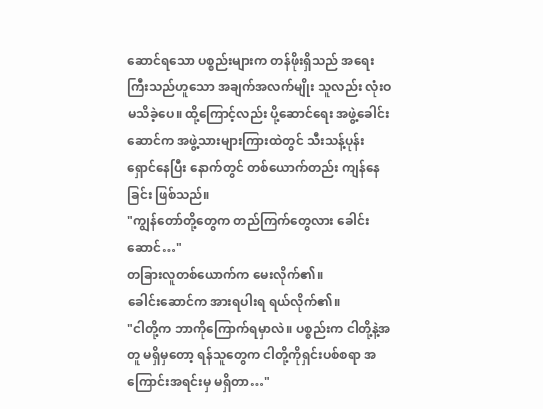ဆောင်ရသော ပစ္စည်းများက တန်ဖိုးရှိသည် အရေးကြီးသည်ဟူသော အချက်အလက်မျိုး သူလည်း လုံးဝ မသိခဲ့ပေ။ ထို့ကြောင့်လည်း ပို့ဆောင်ရေး အဖွဲ့ခေါင်းဆောင်က အဖွဲ့သားများကြားထဲတွင် သီးသန့်ပုန်းရှောင်နေပြီး နောက်တွင် တစ်ယောက်တည်း ကျန်နေခြင်း ဖြစ်သည်။
"ကျွန်တော်တို့တွေက တည်ကြက်တွေလား ခေါင်းဆောင်…"
တခြားလူတစ်ယောက်က မေးလိုက်၏။
ခေါင်းဆောင်က အားရပါးရ ရယ်လိုက်၏။
"ငါတို့က ဘာကိုကြောက်ရမှာလဲ။ ပစ္စည်းက ငါတို့နဲ့အတူ မရှိမှတော့ ရန်သူတွေက ငါတို့ကိုရှင်းပစ်စရာ အကြောင်းအရင်းမှ မရှိတာ…"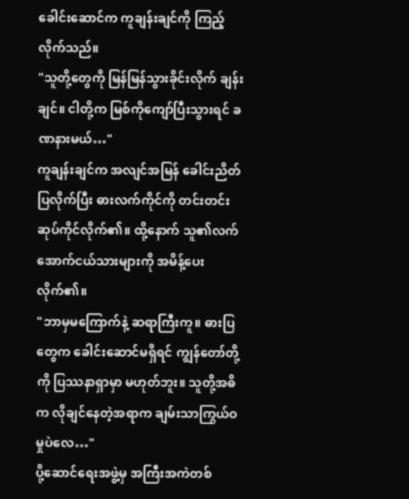ခေါင်းဆောင်က ကူချန်းချင်ကို ကြည့်လိုက်သည်။
"သူတို့တွေကို မြန်မြန်သွားခိုင်းလိုက် ချန်းချင်။ ငါတို့က မြစ်ကိုကျော်ပြီးသွားရင် ခဏနားမယ်…"
ကူချန်းချင်က အလျင်အမြန် ခေါင်းညိတ်ပြလိုက်ပြီး ဓားလက်ကိုင်ကို တင်းတင်းဆုပ်ကိုင်လိုက်၏။ ထို့နောက် သူ၏လက်အောက်ငယ်သားများကို အမိန့်ပေးလိုက်၏။
"ဘာမှမကြောက်နဲ့ ဆရာကြီးကူ။ ဓားပြတွေက ခေါင်းဆောင်မရှိရင် ကျွန်တော်တို့ကို ပြဿနာရှာမှာ မဟုတ်ဘူး။ သူတို့အဓိက လိုချင်နေတဲ့အရာက ချမ်းသာကြွယ်ဝမှုပဲလေ…"
ပို့ဆောင်ရေးအဖွဲ့မှ အကြီးအကဲတစ်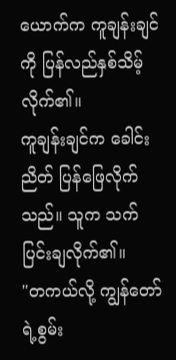ယောက်က ကူချန်းချင်ကို ပြန်လည်နှစ်သိမ့်လိုက်၏။
ကူချန်းချင်က ခေါင်းညိတ် ပြန်ဖြေလိုက်သည်။ သူက သက်ပြင်းချလိုက်၏။
"တကယ်လို့ ကျွန်တော်ရဲ့စွမ်း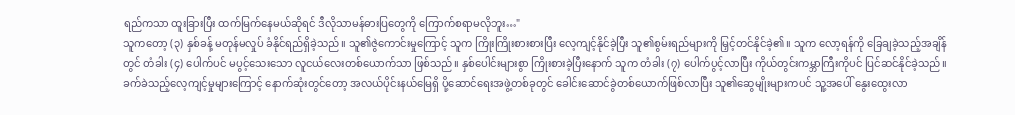ရည်ကသာ ထူးခြားပြီး ထက်မြက်နေမယ်ဆိုရင် ဒီလိုသာမန်ဓားပြတွေကို ကြောက်စရာမလိုဘူး…"
သူကတော့ (၃) နှစ်ခန့် မတုန်မလှုပ် ခံနိုင်ရည်ရှိခဲ့သည်။ သူ၏ဇွဲကောင်းမှုကြောင့် သူက ကြိုးကြိုးစားစားပြီး လေ့ကျင့်နိုင်ခဲ့ပြီး သူ၏စွမ်းရည်များကို မြှင့်တင်နိုင်ခဲ့၏။ သူက လော့ရန်ကို ခြေချခဲ့သည့်အချိန်တွင် တံခါး (၄) ပေါက်ပင် မပွင့်သေးသော လူငယ်လေးတစ်ယောက်သာ ဖြစ်သည်။ နှစ်ပေါင်းများစွာ ကြိုးစားခဲ့ပြီးနောက် သူက တံခါး (၇) ပေါက်ပွင့်လာပြီး ကိုယ်တွင်းကမ္ဘာကြီးကိုပင် ပြင်ဆင်နိုင်ခဲ့သည်။
ခက်ခဲသည့်လေ့ကျင့်မှုများကြောင့် နောက်ဆုံးတွင်တော့ အလယ်ပိုင်းနယ်မြေရှိ ပို့ဆောင်ရေးအဖွဲ့တစ်ခုတွင် ခေါင်းဆောင်ခွဲတစ်ယောက်ဖြစ်လာပြီး သူ၏ဆွေမျိုးများကပင် သူ့အပေါ် နွေးထွေးလာ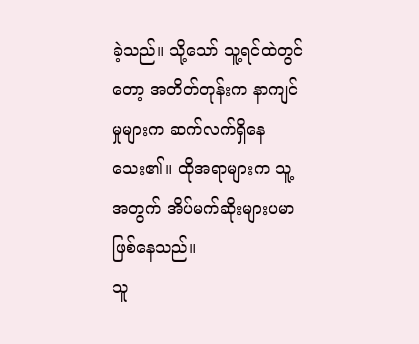ခဲ့သည်။ သို့သော် သူ့ရင်ထဲတွင်တော့ အတိတ်တုန်းက နာကျင်မှုများက ဆက်လက်ရှိနေသေး၏။ ထိုအရာများက သူ့အတွက် အိပ်မက်ဆိုးများပမာ ဖြစ်နေသည်။
သူ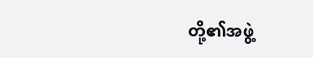တို့၏အဖွဲ့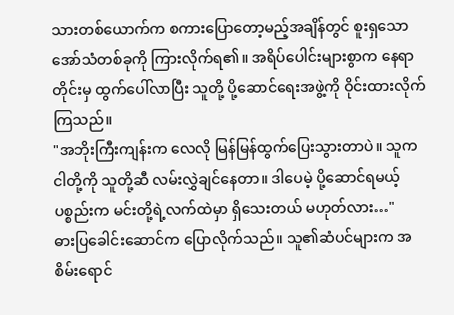သားတစ်ယောက်က စကားပြောတော့မည့်အချိန်တွင် စူးရှသော အော်သံတစ်ခုကို ကြားလိုက်ရ၏။ အရိပ်ပေါင်းများစွာက နေရာတိုင်းမှ ထွက်ပေါ်လာပြီး သူတို့ ပို့ဆောင်ရေးအဖွဲ့ကို ဝိုင်းထားလိုက်ကြသည်။
"အဘိုးကြီးကျန်းက လေလို မြန်မြန်ထွက်ပြေးသွားတာပဲ။ သူက ငါတို့ကို သူတို့ဆီ လမ်းလွှဲချင်နေတာ။ ဒါပေမဲ့ ပို့ဆောင်ရမယ့်ပစ္စည်းက မင်းတို့ရဲ့လက်ထဲမှာ ရှိသေးတယ် မဟုတ်လား…"
ဓားပြခေါင်းဆောင်က ပြောလိုက်သည်။ သူ၏ဆံပင်များက အစိမ်းရောင်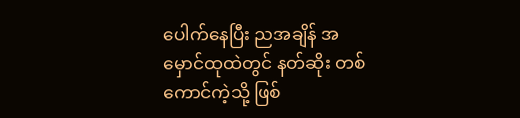ပေါက်နေပြီး ညအချိန် အမှောင်ထုထဲတွင် နတ်ဆိုး တစ်ကောင်ကဲ့သို့ ဖြစ်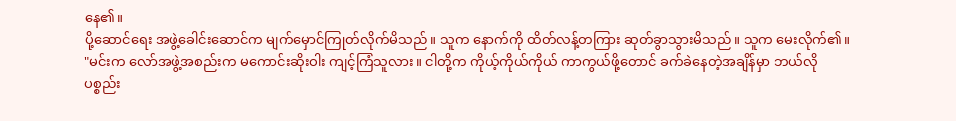နေ၏။
ပို့ဆောင်ရေး အဖွဲ့ခေါင်းဆောင်က မျက်မှောင်ကြုတ်လိုက်မိသည်။ သူက နောက်ကို ထိတ်လန့်တကြား ဆုတ်ခွာသွားမိသည်။ သူက မေးလိုက်၏။
"မင်းက လော်အဖွဲ့အစည်းက မကောင်းဆိုးဝါး ကျင့်ကြံသူလား။ ငါတို့က ကိုယ့်ကိုယ်ကိုယ် ကာကွယ်ဖို့တောင် ခက်ခဲနေတဲ့အချိန်မှာ ဘယ်လိုပစ္စည်း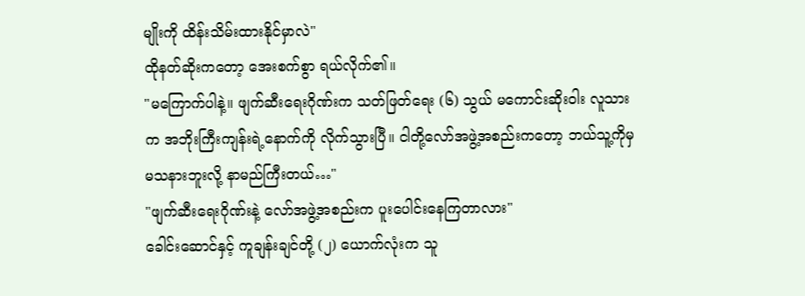မျိုးကို ထိန်းသိမ်းထားနိုင်မှာလဲ"
ထိုနတ်ဆိုးကတော့ အေးစက်စွာ ရယ်လိုက်၏။
"မကြောက်ပါနဲ့။ ဖျက်ဆီးရေးဂိုဏ်းက သတ်ဖြတ်ရေး (၆) သွယ် မကောင်းဆိုးဝါး လူသားက အဘိုးကြီးကျန်းရဲ့နောက်ကို လိုက်သွားပြီ။ ငါတို့လော်အဖွဲ့အစည်းကတော့ ဘယ်သူ့ကိုမှ မသနားဘူးလို့ နာမည်ကြီးတယ်…"
"ဖျက်ဆီးရေးဂိုဏ်းနဲ့ လော်အဖွဲ့အစည်းက ပူးပေါင်းနေကြတာလား"
ခေါင်းဆောင်နှင့် ကူချန်းချင်တို့ (၂) ယောက်လုံးက သူ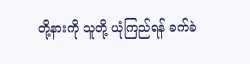တို့နားကို သူတို့ ယုံကြည်ရန် ခက်ခဲ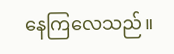နေကြလေသည်။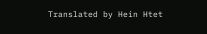Translated by Hein Htet